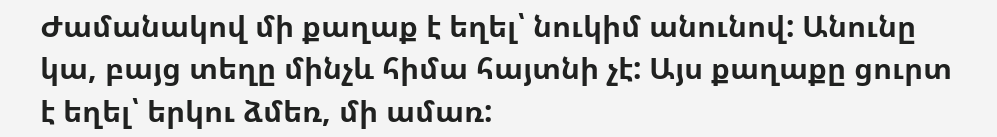Ժամանակով մի քաղաք է եղել՝ նուկիմ անունով: Անունը կա, բայց տեղը մինչև հիմա հայտնի չէ: Այս քաղաքը ցուրտ է եղել՝ երկու ձմեռ, մի ամառ: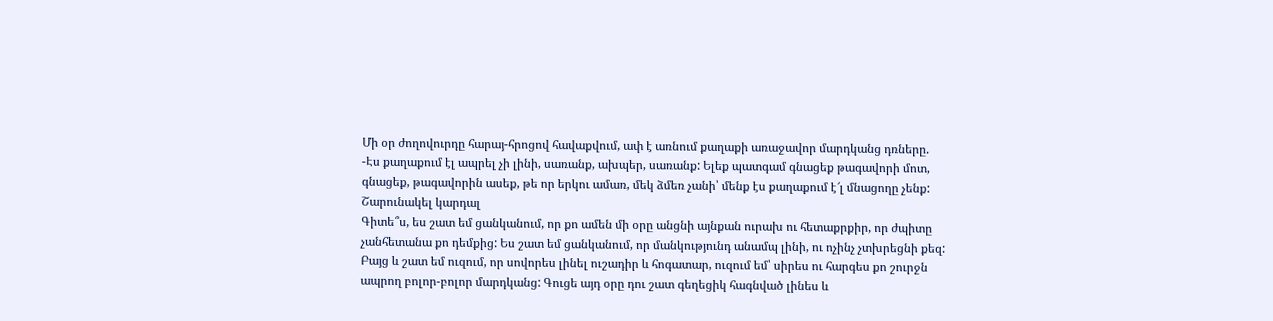Մի օր ժողովուրդը հարայ-հրոցով հավաքվում, ափ է առնում քաղաքի առաջավոր մարդկանց դռները.
-Էս քաղաքում էլ ապրել չի լինի, սառանք, ախպեր, սառանք: Ելեք պատգամ գնացեք թագավորի մոտ, գնացեք, թագավորին ասեք, թե որ երկու ամառ, մեկ ձմեռ չանի՝ մենք էս քաղաքում է՜լ մնացողը չենք:
Շարունակել կարդալ
Գիտե՞ս, ես շատ եմ ցանկանում, որ քո ամեն մի օրը անցնի այնքան ուրախ ու հետաքրքիր, որ ժպիտը չանհետանա քո դեմքից: Ես շատ եմ ցանկանում, որ մանկությունդ անամպ լինի, ու ոչինչ չտխրեցնի քեզ: Բայց և շատ եմ ուզում, որ սովորես լինել ուշադիր և հոգատար, ուզում եմ՝ սիրես ու հարգես քո շուրջն ապրող բոլոր-բոլոր մարդկանց: Գուցե այդ օրը դու շատ գեղեցիկ հագնված լինես և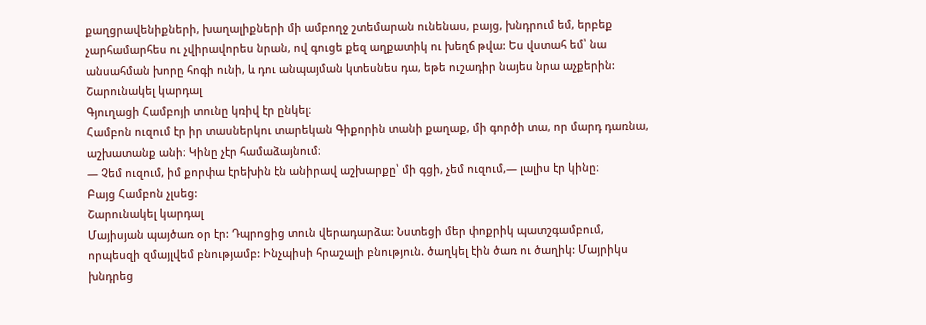քաղցրավենիքների, խաղալիքների մի ամբողջ շտեմարան ունենաս, բայց, խնդրում եմ, երբեք չարհամարհես ու չվիրավորես նրան, ով գուցե քեզ աղքատիկ ու խեղճ թվա: Ես վստահ եմ՝ նա անսահման խորը հոգի ունի, և դու անպայման կտեսնես դա, եթե ուշադիր նայես նրա աչքերին:
Շարունակել կարդալ
Գյուղացի Համբոյի տունը կռիվ էր ընկել։
Համբոն ուզում էր իր տասներկու տարեկան Գիքորին տանի քաղաք, մի գործի տա, որ մարդ դառնա, աշխատանք անի։ Կինը չէր համաձայնում։
— Չեմ ուզում, իմ քորփա էրեխին էն անիրավ աշխարքը՝ մի գցի, չեմ ուզում,— լալիս էր կինը։
Բայց Համբոն չլսեց:
Շարունակել կարդալ
Մայիսյան պայծառ օր էր: Դպրոցից տուն վերադարձա: Նստեցի մեր փոքրիկ պատշգամբում, որպեսզի զմայլվեմ բնությամբ: Ինչպիսի հրաշալի բնություն. ծաղկել էին ծառ ու ծաղիկ: Մայրիկս խնդրեց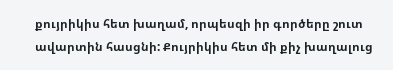քույրիկիս հետ խաղամ, որպեսզի իր գործերը շուտ ավարտին հասցնի: Քույրիկիս հետ մի քիչ խաղալուց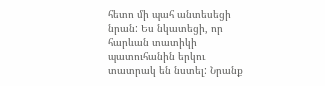հետո մի պահ անտեսեցի նրան: Ես նկատեցի, որ հարևան տատիկի պատուհանին երկու տատրակ են նստել: Նրանք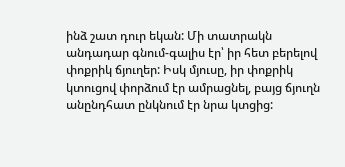ինձ շատ դուր եկան: Մի տատրակն անդադար գնում-գալիս էր՝ իր հետ բերելով փոքրիկ ճյուղեր: Իսկ մյուսը, իր փոքրիկ կտուցով փորձում էր ամրացնել, բայց ճյուղն անընդհատ ընկնում էր նրա կտցից: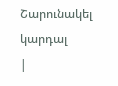Շարունակել կարդալ
|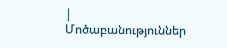|
Մոծաբանություններ